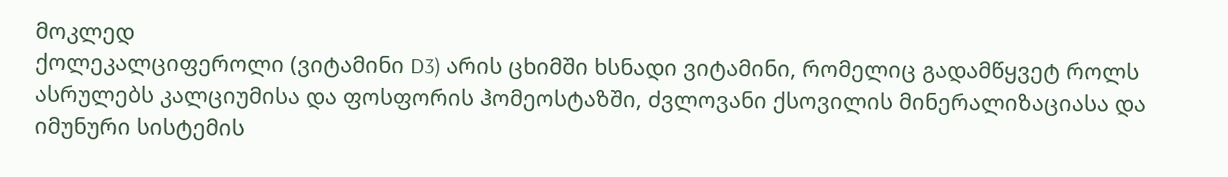მოკლედ
ქოლეკალციფეროლი (ვიტამინი D3) არის ცხიმში ხსნადი ვიტამინი, რომელიც გადამწყვეტ როლს ასრულებს კალციუმისა და ფოსფორის ჰომეოსტაზში, ძვლოვანი ქსოვილის მინერალიზაციასა და იმუნური სისტემის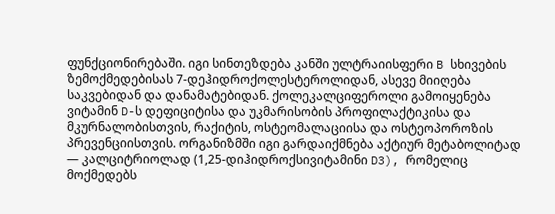ფუნქციონირებაში. იგი სინთეზდება კანში ულტრაიისფერი B სხივების ზემოქმედებისას 7-დეჰიდროქოლესტეროლიდან, ასევე მიიღება საკვებიდან და დანამატებიდან. ქოლეკალციფეროლი გამოიყენება ვიტამინ D-ს დეფიციტისა და უკმარისობის პროფილაქტიკისა და მკურნალობისთვის, რაქიტის, ოსტეომალაციისა და ოსტეოპოროზის პრევენციისთვის. ორგანიზმში იგი გარდაიქმნება აქტიურ მეტაბოლიტად — კალციტრიოლად (1,25-დიჰიდროქსივიტამინი D3), რომელიც მოქმედებს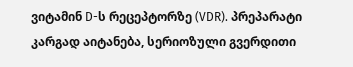ვიტამინ D-ს რეცეპტორზე (VDR). პრეპარატი კარგად აიტანება, სერიოზული გვერდითი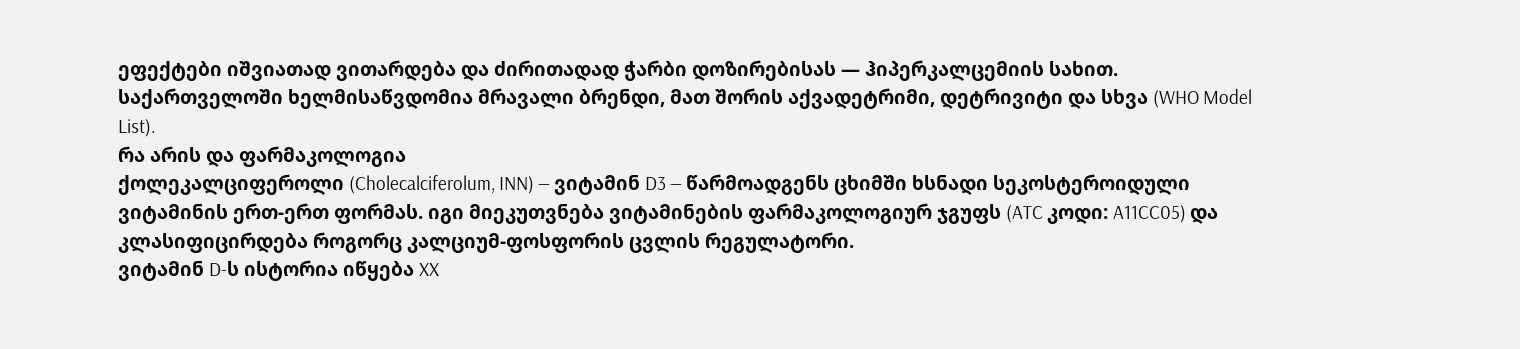ეფექტები იშვიათად ვითარდება და ძირითადად ჭარბი დოზირებისას — ჰიპერკალცემიის სახით. საქართველოში ხელმისაწვდომია მრავალი ბრენდი, მათ შორის აქვადეტრიმი, დეტრივიტი და სხვა (WHO Model List).
რა არის და ფარმაკოლოგია
ქოლეკალციფეროლი (Cholecalciferolum, INN) — ვიტამინ D3 — წარმოადგენს ცხიმში ხსნადი სეკოსტეროიდული ვიტამინის ერთ-ერთ ფორმას. იგი მიეკუთვნება ვიტამინების ფარმაკოლოგიურ ჯგუფს (ATC კოდი: A11CC05) და კლასიფიცირდება როგორც კალციუმ-ფოსფორის ცვლის რეგულატორი.
ვიტამინ D-ს ისტორია იწყება XX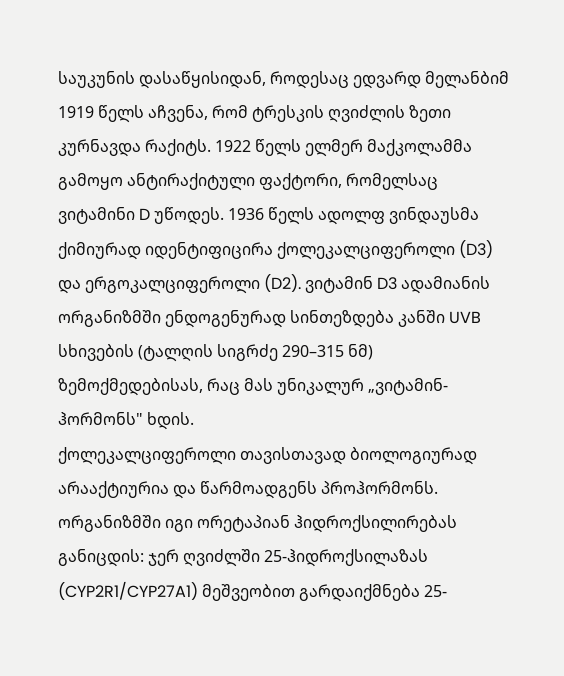საუკუნის დასაწყისიდან, როდესაც ედვარდ მელანბიმ 1919 წელს აჩვენა, რომ ტრესკის ღვიძლის ზეთი კურნავდა რაქიტს. 1922 წელს ელმერ მაქკოლამმა გამოყო ანტირაქიტული ფაქტორი, რომელსაც ვიტამინი D უწოდეს. 1936 წელს ადოლფ ვინდაუსმა ქიმიურად იდენტიფიცირა ქოლეკალციფეროლი (D3) და ერგოკალციფეროლი (D2). ვიტამინ D3 ადამიანის ორგანიზმში ენდოგენურად სინთეზდება კანში UVB სხივების (ტალღის სიგრძე 290–315 ნმ) ზემოქმედებისას, რაც მას უნიკალურ „ვიტამინ-ჰორმონს" ხდის.
ქოლეკალციფეროლი თავისთავად ბიოლოგიურად არააქტიურია და წარმოადგენს პროჰორმონს. ორგანიზმში იგი ორეტაპიან ჰიდროქსილირებას განიცდის: ჯერ ღვიძლში 25-ჰიდროქსილაზას (CYP2R1/CYP27A1) მეშვეობით გარდაიქმნება 25-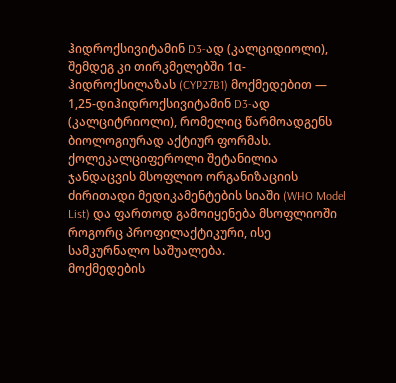ჰიდროქსივიტამინ D3-ად (კალციდიოლი), შემდეგ კი თირკმელებში 1α-ჰიდროქსილაზას (CYP27B1) მოქმედებით — 1,25-დიჰიდროქსივიტამინ D3-ად (კალციტრიოლი), რომელიც წარმოადგენს ბიოლოგიურად აქტიურ ფორმას.
ქოლეკალციფეროლი შეტანილია ჯანდაცვის მსოფლიო ორგანიზაციის ძირითადი მედიკამენტების სიაში (WHO Model List) და ფართოდ გამოიყენება მსოფლიოში როგორც პროფილაქტიკური, ისე სამკურნალო საშუალება.
მოქმედების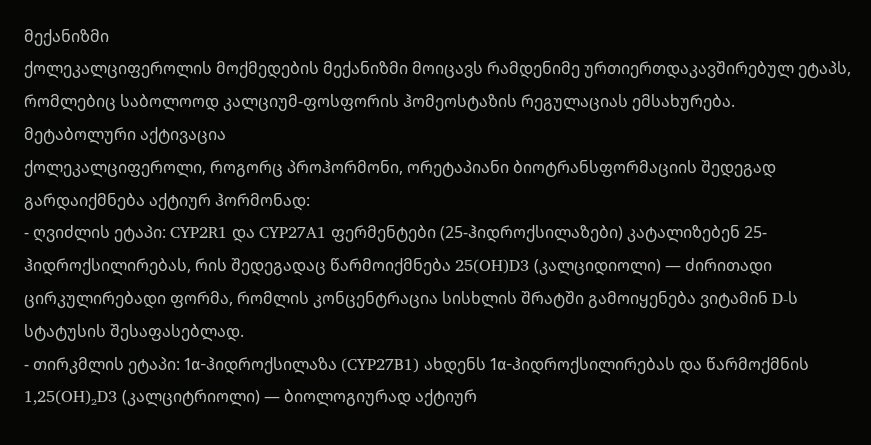მექანიზმი
ქოლეკალციფეროლის მოქმედების მექანიზმი მოიცავს რამდენიმე ურთიერთდაკავშირებულ ეტაპს, რომლებიც საბოლოოდ კალციუმ-ფოსფორის ჰომეოსტაზის რეგულაციას ემსახურება.
მეტაბოლური აქტივაცია
ქოლეკალციფეროლი, როგორც პროჰორმონი, ორეტაპიანი ბიოტრანსფორმაციის შედეგად გარდაიქმნება აქტიურ ჰორმონად:
- ღვიძლის ეტაპი: CYP2R1 და CYP27A1 ფერმენტები (25-ჰიდროქსილაზები) კატალიზებენ 25-ჰიდროქსილირებას, რის შედეგადაც წარმოიქმნება 25(OH)D3 (კალციდიოლი) — ძირითადი ცირკულირებადი ფორმა, რომლის კონცენტრაცია სისხლის შრატში გამოიყენება ვიტამინ D-ს სტატუსის შესაფასებლად.
- თირკმლის ეტაპი: 1α-ჰიდროქსილაზა (CYP27B1) ახდენს 1α-ჰიდროქსილირებას და წარმოქმნის 1,25(OH)₂D3 (კალციტრიოლი) — ბიოლოგიურად აქტიურ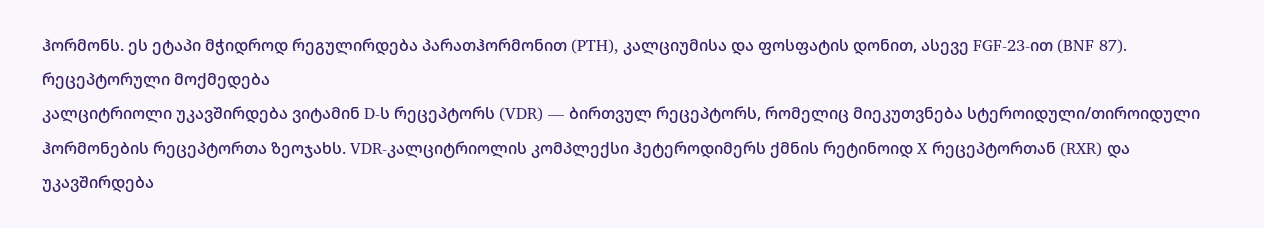ჰორმონს. ეს ეტაპი მჭიდროდ რეგულირდება პარათჰორმონით (PTH), კალციუმისა და ფოსფატის დონით, ასევე FGF-23-ით (BNF 87).
რეცეპტორული მოქმედება
კალციტრიოლი უკავშირდება ვიტამინ D-ს რეცეპტორს (VDR) — ბირთვულ რეცეპტორს, რომელიც მიეკუთვნება სტეროიდული/თიროიდული ჰორმონების რეცეპტორთა ზეოჯახს. VDR-კალციტრიოლის კომპლექსი ჰეტეროდიმერს ქმნის რეტინოიდ X რეცეპტორთან (RXR) და უკავშირდება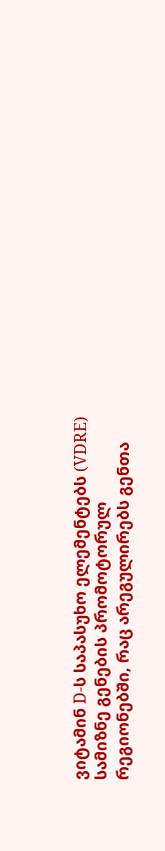ვიტამინ D-ს საპასუხო ელემენტებს (VDRE) სამიზნე გენების პრომოტორულ რეგიონებში, რაც არეგულირებს გენთა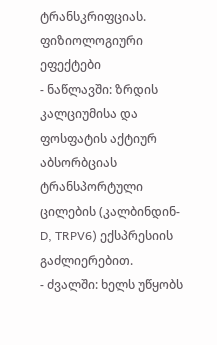ტრანსკრიფციას.
ფიზიოლოგიური ეფექტები
- ნაწლავში: ზრდის კალციუმისა და ფოსფატის აქტიურ აბსორბციას ტრანსპორტული ცილების (კალბინდინ-D, TRPV6) ექსპრესიის გაძლიერებით.
- ძვალში: ხელს უწყობს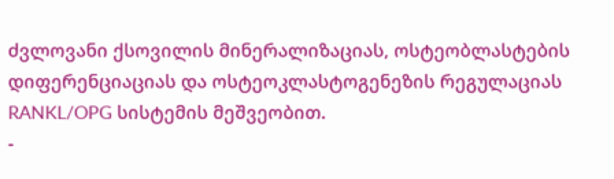ძვლოვანი ქსოვილის მინერალიზაციას, ოსტეობლასტების დიფერენციაციას და ოსტეოკლასტოგენეზის რეგულაციას RANKL/OPG სისტემის მეშვეობით.
-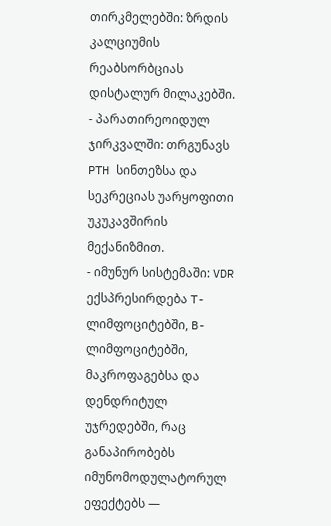თირკმელებში: ზრდის კალციუმის რეაბსორბციას დისტალურ მილაკებში.
- პარათირეოიდულ ჯირკვალში: თრგუნავს PTH სინთეზსა და სეკრეციას უარყოფითი უკუკავშირის მექანიზმით.
- იმუნურ სისტემაში: VDR ექსპრესირდება T-ლიმფოციტებში, B-ლიმფოციტებში, მაკროფაგებსა და დენდრიტულ უჯრედებში, რაც განაპირობებს იმუნომოდულატორულ ეფექტებს —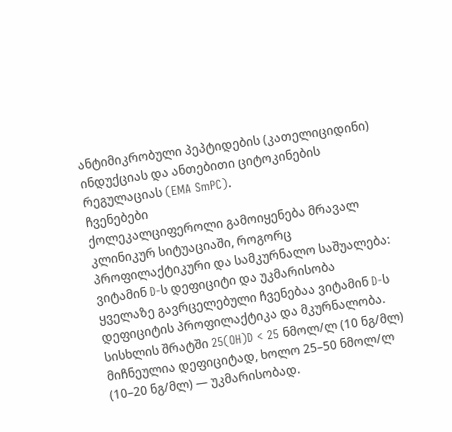ანტიმიკრობული პეპტიდების (კათელიციდინი) ინდუქციას და ანთებითი ციტოკინების რეგულაციას (EMA SmPC).
ჩვენებები
ქოლეკალციფეროლი გამოიყენება მრავალ კლინიკურ სიტუაციაში, როგორც პროფილაქტიკური და სამკურნალო საშუალება:
ვიტამინ D-ს დეფიციტი და უკმარისობა
ყველაზე გავრცელებული ჩვენებაა ვიტამინ D-ს დეფიციტის პროფილაქტიკა და მკურნალობა. სისხლის შრატში 25(OH)D < 25 ნმოლ/ლ (10 ნგ/მლ) მიჩნეულია დეფიციტად, ხოლო 25–50 ნმოლ/ლ (10–20 ნგ/მლ) — უკმარისობად.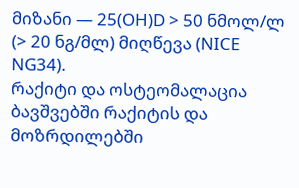მიზანი — 25(OH)D > 50 ნმოლ/ლ (> 20 ნგ/მლ) მიღწევა (NICE NG34).
რაქიტი და ოსტეომალაცია
ბავშვებში რაქიტის და მოზრდილებში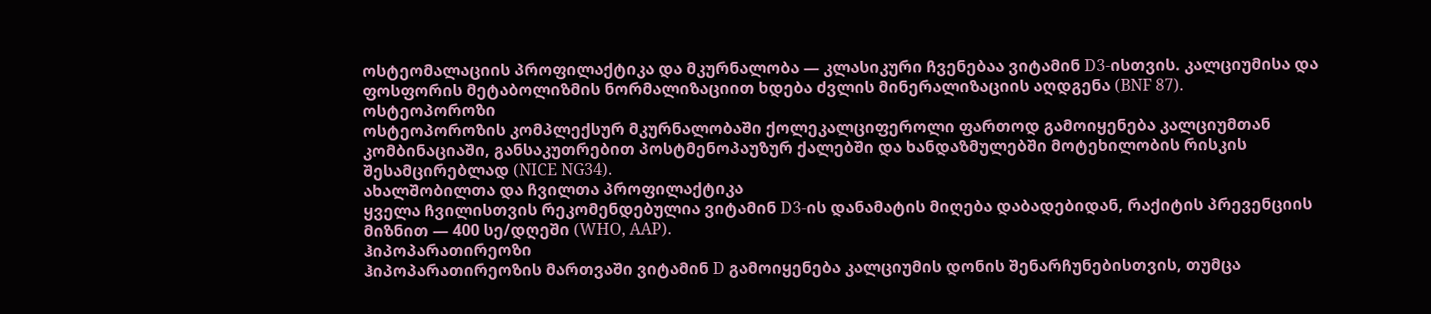ოსტეომალაციის პროფილაქტიკა და მკურნალობა — კლასიკური ჩვენებაა ვიტამინ D3-ისთვის. კალციუმისა და ფოსფორის მეტაბოლიზმის ნორმალიზაციით ხდება ძვლის მინერალიზაციის აღდგენა (BNF 87).
ოსტეოპოროზი
ოსტეოპოროზის კომპლექსურ მკურნალობაში ქოლეკალციფეროლი ფართოდ გამოიყენება კალციუმთან კომბინაციაში, განსაკუთრებით პოსტმენოპაუზურ ქალებში და ხანდაზმულებში მოტეხილობის რისკის შესამცირებლად (NICE NG34).
ახალშობილთა და ჩვილთა პროფილაქტიკა
ყველა ჩვილისთვის რეკომენდებულია ვიტამინ D3-ის დანამატის მიღება დაბადებიდან, რაქიტის პრევენციის მიზნით — 400 სე/დღეში (WHO, AAP).
ჰიპოპარათირეოზი
ჰიპოპარათირეოზის მართვაში ვიტამინ D გამოიყენება კალციუმის დონის შენარჩუნებისთვის, თუმცა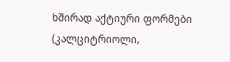ხშირად აქტიური ფორმები (კალციტრიოლი,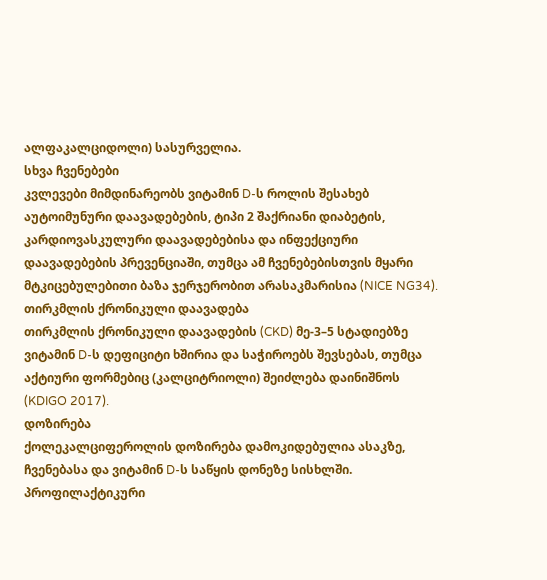ალფაკალციდოლი) სასურველია.
სხვა ჩვენებები
კვლევები მიმდინარეობს ვიტამინ D-ს როლის შესახებ აუტოიმუნური დაავადებების, ტიპი 2 შაქრიანი დიაბეტის, კარდიოვასკულური დაავადებებისა და ინფექციური დაავადებების პრევენციაში, თუმცა ამ ჩვენებებისთვის მყარი მტკიცებულებითი ბაზა ჯერჯერობით არასაკმარისია (NICE NG34).
თირკმლის ქრონიკული დაავადება
თირკმლის ქრონიკული დაავადების (CKD) მე-3–5 სტადიებზე ვიტამინ D-ს დეფიციტი ხშირია და საჭიროებს შევსებას, თუმცა აქტიური ფორმებიც (კალციტრიოლი) შეიძლება დაინიშნოს (KDIGO 2017).
დოზირება
ქოლეკალციფეროლის დოზირება დამოკიდებულია ასაკზე, ჩვენებასა და ვიტამინ D-ს საწყის დონეზე სისხლში.
პროფილაქტიკური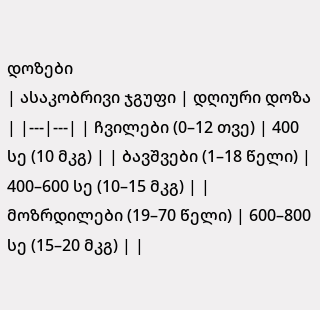დოზები
| ასაკობრივი ჯგუფი | დღიური დოზა | |---|---| | ჩვილები (0–12 თვე) | 400 სე (10 მკგ) | | ბავშვები (1–18 წელი) | 400–600 სე (10–15 მკგ) | | მოზრდილები (19–70 წელი) | 600–800 სე (15–20 მკგ) | |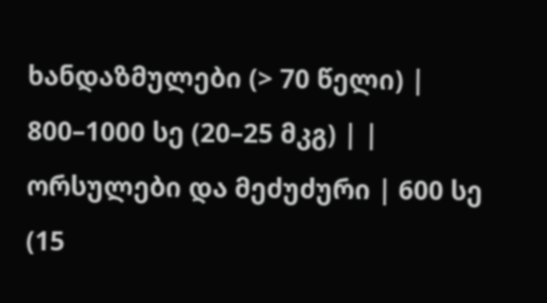ხანდაზმულები (> 70 წელი) | 800–1000 სე (20–25 მკგ) | | ორსულები და მეძუძური | 600 სე (15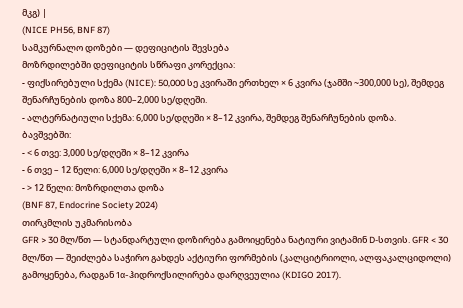მკგ) |
(NICE PH56, BNF 87)
სამკურნალო დოზები — დეფიციტის შევსება
მოზრდილებში დეფიციტის სწრაფი კორექცია:
- ფიქსირებული სქემა (NICE): 50,000 სე კვირაში ერთხელ × 6 კვირა (ჯამში ~300,000 სე), შემდეგ შენარჩუნების დოზა 800–2,000 სე/დღეში.
- ალტერნატიული სქემა: 6,000 სე/დღეში × 8–12 კვირა, შემდეგ შენარჩუნების დოზა.
ბავშვებში:
- < 6 თვე: 3,000 სე/დღეში × 8–12 კვირა
- 6 თვე – 12 წელი: 6,000 სე/დღეში × 8–12 კვირა
- > 12 წელი: მოზრდილთა დოზა
(BNF 87, Endocrine Society 2024)
თირკმლის უკმარისობა
GFR > 30 მლ/წთ — სტანდარტული დოზირება გამოიყენება ნატიური ვიტამინ D-სთვის. GFR < 30 მლ/წთ — შეიძლება საჭირო გახდეს აქტიური ფორმების (კალციტრიოლი, ალფაკალციდოლი) გამოყენება, რადგან 1α-ჰიდროქსილირება დარღვეულია (KDIGO 2017).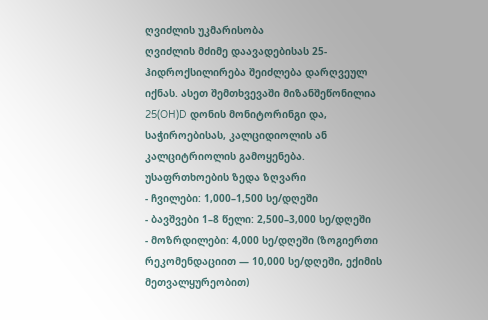ღვიძლის უკმარისობა
ღვიძლის მძიმე დაავადებისას 25-ჰიდროქსილირება შეიძლება დარღვეულ იქნას. ასეთ შემთხვევაში მიზანშეწონილია 25(OH)D დონის მონიტორინგი და, საჭიროებისას, კალციდიოლის ან კალციტრიოლის გამოყენება.
უსაფრთხოების ზედა ზღვარი
- ჩვილები: 1,000–1,500 სე/დღეში
- ბავშვები 1–8 წელი: 2,500–3,000 სე/დღეში
- მოზრდილები: 4,000 სე/დღეში (ზოგიერთი რეკომენდაციით — 10,000 სე/დღეში, ექიმის მეთვალყურეობით)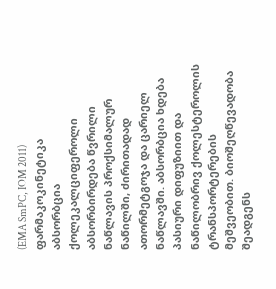(EMA SmPC, IOM 2011)
ფარმაკოკინეტიკა
აბსორბცია
ქოლეკალციფეროლი აბსორბირდება წვრილი ნაწლავის პროქსიმალურ ნაწილში, ძირითადად ათორმეტგოჯა და ცარიელ ნაწლავში. აბსორბცია ხდება პასიური დიფუზიით და ნაწილობრივ ქოლესტეროლის ტრანსპორტერების მეშვეობით. ბიოშეღწევადობა შეადგენს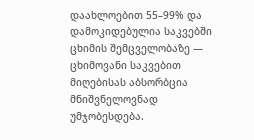დაახლოებით 55–99% და დამოკიდებულია საკვებში ცხიმის შემცველობაზე — ცხიმოვანი საკვებით მიღებისას აბსორბცია მნიშვნელოვნად უმჯობესდება.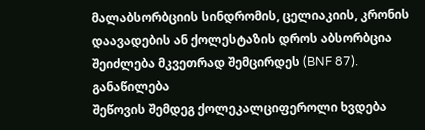მალაბსორბციის სინდრომის, ცელიაკიის, კრონის დაავადების ან ქოლესტაზის დროს აბსორბცია შეიძლება მკვეთრად შემცირდეს (BNF 87).
განაწილება
შეწოვის შემდეგ ქოლეკალციფეროლი ხვდება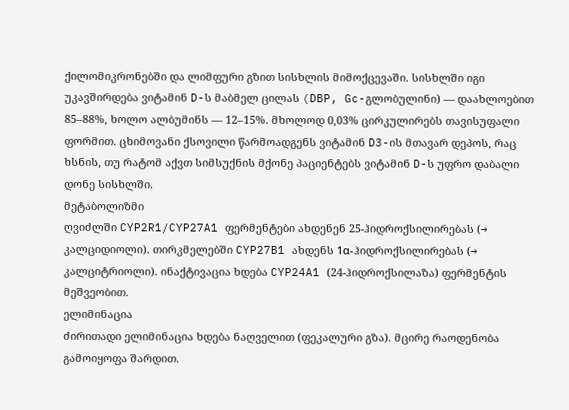ქილომიკრონებში და ლიმფური გზით სისხლის მიმოქცევაში. სისხლში იგი უკავშირდება ვიტამინ D-ს მაბმელ ცილას (DBP, Gc-გლობულინი) — დაახლოებით 85–88%, ხოლო ალბუმინს — 12–15%. მხოლოდ 0,03% ცირკულირებს თავისუფალი ფორმით. ცხიმოვანი ქსოვილი წარმოადგენს ვიტამინ D3-ის მთავარ დეპოს, რაც ხსნის, თუ რატომ აქვთ სიმსუქნის მქონე პაციენტებს ვიტამინ D-ს უფრო დაბალი დონე სისხლში.
მეტაბოლიზმი
ღვიძლში CYP2R1/CYP27A1 ფერმენტები ახდენენ 25-ჰიდროქსილირებას (→ კალციდიოლი). თირკმელებში CYP27B1 ახდენს 1α-ჰიდროქსილირებას (→ კალციტრიოლი). ინაქტივაცია ხდება CYP24A1 (24-ჰიდროქსილაზა) ფერმენტის მეშვეობით.
ელიმინაცია
ძირითადი ელიმინაცია ხდება ნაღველით (ფეკალური გზა). მცირე რაოდენობა გამოიყოფა შარდით.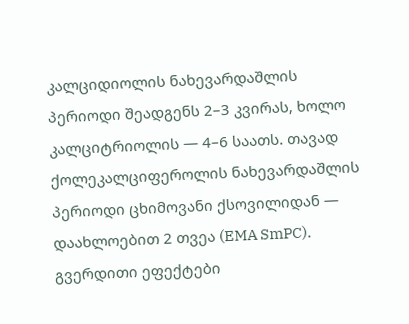კალციდიოლის ნახევარდაშლის პერიოდი შეადგენს 2–3 კვირას, ხოლო კალციტრიოლის — 4–6 საათს. თავად ქოლეკალციფეროლის ნახევარდაშლის პერიოდი ცხიმოვანი ქსოვილიდან — დაახლოებით 2 თვეა (EMA SmPC).
გვერდითი ეფექტები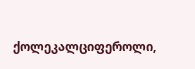ქოლეკალციფეროლი,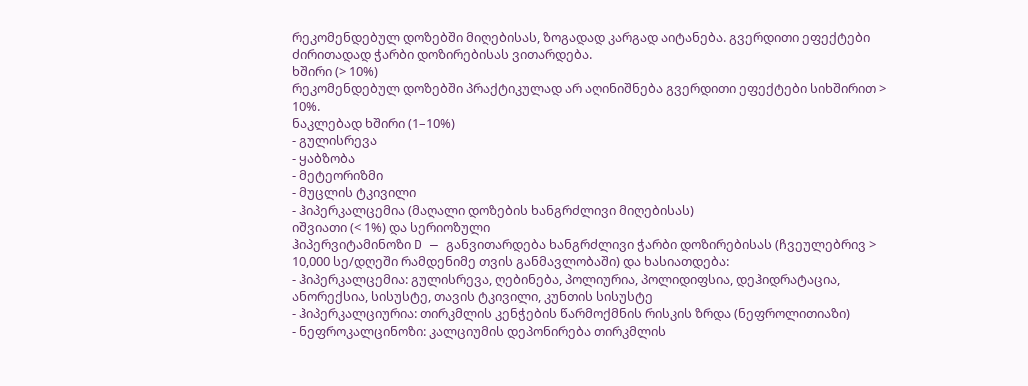რეკომენდებულ დოზებში მიღებისას, ზოგადად კარგად აიტანება. გვერდითი ეფექტები ძირითადად ჭარბი დოზირებისას ვითარდება.
ხშირი (> 10%)
რეკომენდებულ დოზებში პრაქტიკულად არ აღინიშნება გვერდითი ეფექტები სიხშირით > 10%.
ნაკლებად ხშირი (1–10%)
- გულისრევა
- ყაბზობა
- მეტეორიზმი
- მუცლის ტკივილი
- ჰიპერკალცემია (მაღალი დოზების ხანგრძლივი მიღებისას)
იშვიათი (< 1%) და სერიოზული
ჰიპერვიტამინოზი D — განვითარდება ხანგრძლივი ჭარბი დოზირებისას (ჩვეულებრივ > 10,000 სე/დღეში რამდენიმე თვის განმავლობაში) და ხასიათდება:
- ჰიპერკალცემია: გულისრევა, ღებინება, პოლიურია, პოლიდიფსია, დეჰიდრატაცია, ანორექსია, სისუსტე, თავის ტკივილი, კუნთის სისუსტე
- ჰიპერკალციურია: თირკმლის კენჭების წარმოქმნის რისკის ზრდა (ნეფროლითიაზი)
- ნეფროკალცინოზი: კალციუმის დეპონირება თირკმლის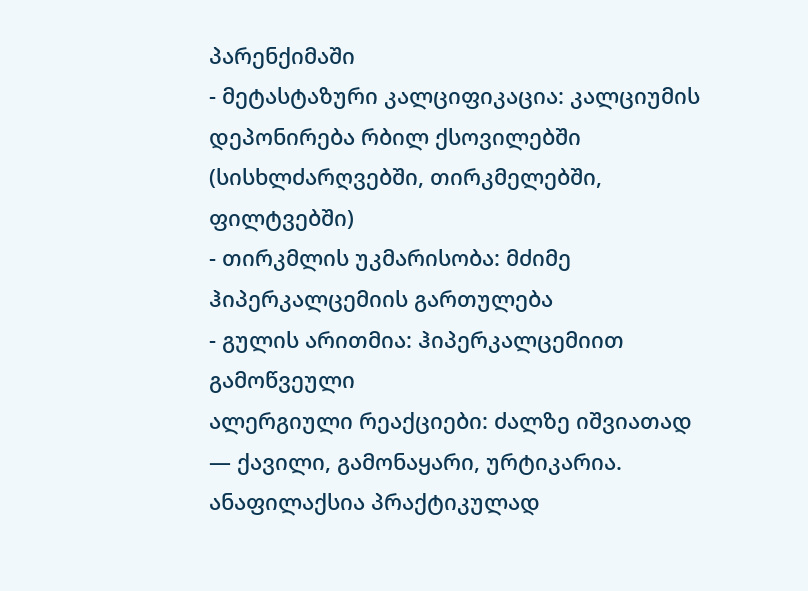პარენქიმაში
- მეტასტაზური კალციფიკაცია: კალციუმის დეპონირება რბილ ქსოვილებში (სისხლძარღვებში, თირკმელებში, ფილტვებში)
- თირკმლის უკმარისობა: მძიმე ჰიპერკალცემიის გართულება
- გულის არითმია: ჰიპერკალცემიით გამოწვეული
ალერგიული რეაქციები: ძალზე იშვიათად — ქავილი, გამონაყარი, ურტიკარია. ანაფილაქსია პრაქტიკულად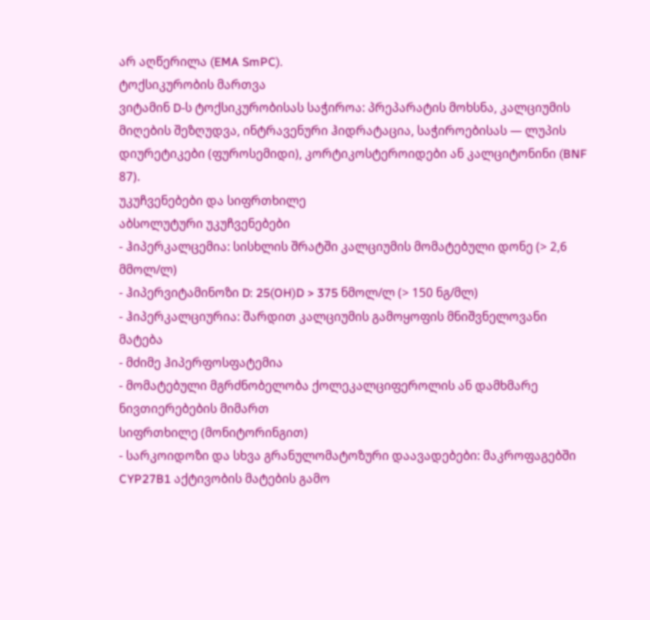არ აღწერილა (EMA SmPC).
ტოქსიკურობის მართვა
ვიტამინ D-ს ტოქსიკურობისას საჭიროა: პრეპარატის მოხსნა, კალციუმის მიღების შეზღუდვა, ინტრავენური ჰიდრატაცია, საჭიროებისას — ლუპის დიურეტიკები (ფუროსემიდი), კორტიკოსტეროიდები ან კალციტონინი (BNF 87).
უკუჩვენებები და სიფრთხილე
აბსოლუტური უკუჩვენებები
- ჰიპერკალცემია: სისხლის შრატში კალციუმის მომატებული დონე (> 2,6 მმოლ/ლ)
- ჰიპერვიტამინოზი D: 25(OH)D > 375 ნმოლ/ლ (> 150 ნგ/მლ)
- ჰიპერკალციურია: შარდით კალციუმის გამოყოფის მნიშვნელოვანი მატება
- მძიმე ჰიპერფოსფატემია
- მომატებული მგრძნობელობა ქოლეკალციფეროლის ან დამხმარე ნივთიერებების მიმართ
სიფრთხილე (მონიტორინგით)
- სარკოიდოზი და სხვა გრანულომატოზური დაავადებები: მაკროფაგებში CYP27B1 აქტივობის მატების გამო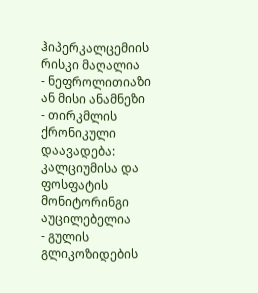ჰიპერკალცემიის რისკი მაღალია
- ნეფროლითიაზი ან მისი ანამნეზი
- თირკმლის ქრონიკული დაავადება: კალციუმისა და ფოსფატის მონიტორინგი აუცილებელია
- გულის გლიკოზიდების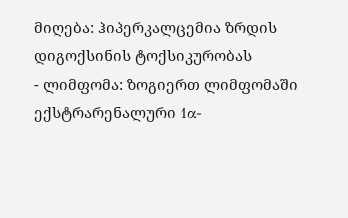მიღება: ჰიპერკალცემია ზრდის დიგოქსინის ტოქსიკურობას
- ლიმფომა: ზოგიერთ ლიმფომაში ექსტრარენალური 1α-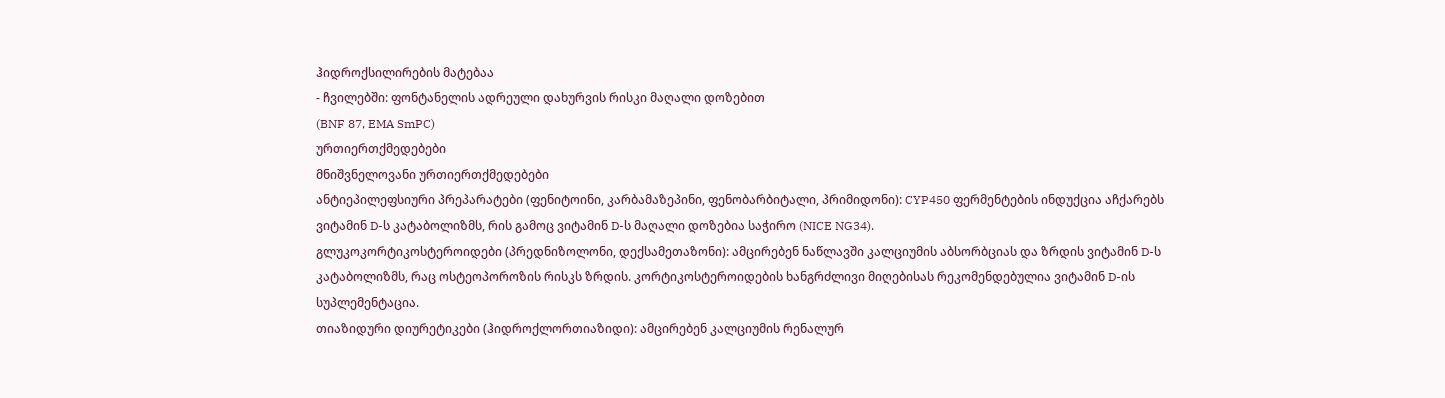ჰიდროქსილირების მატებაა
- ჩვილებში: ფონტანელის ადრეული დახურვის რისკი მაღალი დოზებით
(BNF 87, EMA SmPC)
ურთიერთქმედებები
მნიშვნელოვანი ურთიერთქმედებები
ანტიეპილეფსიური პრეპარატები (ფენიტოინი, კარბამაზეპინი, ფენობარბიტალი, პრიმიდონი): CYP450 ფერმენტების ინდუქცია აჩქარებს ვიტამინ D-ს კატაბოლიზმს, რის გამოც ვიტამინ D-ს მაღალი დოზებია საჭირო (NICE NG34).
გლუკოკორტიკოსტეროიდები (პრედნიზოლონი, დექსამეთაზონი): ამცირებენ ნაწლავში კალციუმის აბსორბციას და ზრდის ვიტამინ D-ს კატაბოლიზმს, რაც ოსტეოპოროზის რისკს ზრდის. კორტიკოსტეროიდების ხანგრძლივი მიღებისას რეკომენდებულია ვიტამინ D-ის სუპლემენტაცია.
თიაზიდური დიურეტიკები (ჰიდროქლორთიაზიდი): ამცირებენ კალციუმის რენალურ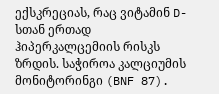ექსკრეციას, რაც ვიტამინ D-სთან ერთად ჰიპერკალცემიის რისკს ზრდის. საჭიროა კალციუმის მონიტორინგი (BNF 87).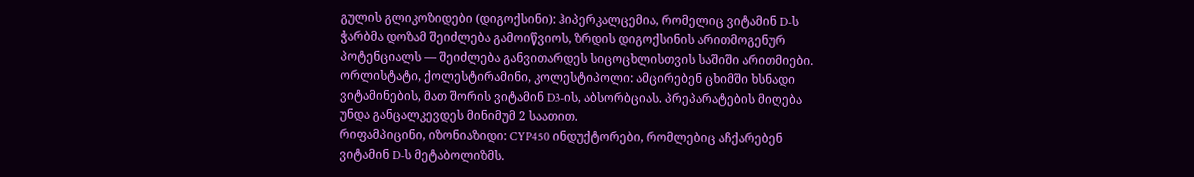გულის გლიკოზიდები (დიგოქსინი): ჰიპერკალცემია, რომელიც ვიტამინ D-ს ჭარბმა დოზამ შეიძლება გამოიწვიოს, ზრდის დიგოქსინის არითმოგენურ პოტენციალს — შეიძლება განვითარდეს სიცოცხლისთვის საშიში არითმიები.
ორლისტატი, ქოლესტირამინი, კოლესტიპოლი: ამცირებენ ცხიმში ხსნადი ვიტამინების, მათ შორის ვიტამინ D3-ის, აბსორბციას. პრეპარატების მიღება უნდა განცალკევდეს მინიმუმ 2 საათით.
რიფამპიცინი, იზონიაზიდი: CYP450 ინდუქტორები, რომლებიც აჩქარებენ ვიტამინ D-ს მეტაბოლიზმს.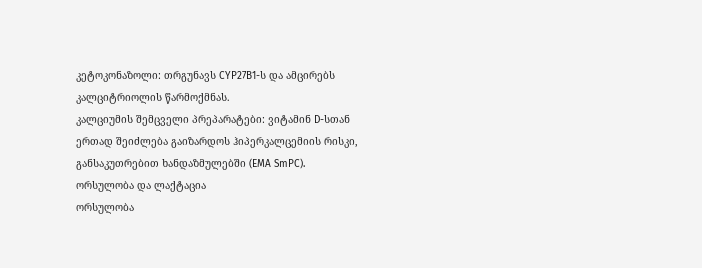კეტოკონაზოლი: თრგუნავს CYP27B1-ს და ამცირებს კალციტრიოლის წარმოქმნას.
კალციუმის შემცველი პრეპარატები: ვიტამინ D-სთან ერთად შეიძლება გაიზარდოს ჰიპერკალცემიის რისკი, განსაკუთრებით ხანდაზმულებში (EMA SmPC).
ორსულობა და ლაქტაცია
ორსულობა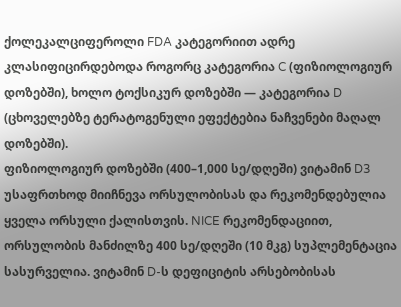ქოლეკალციფეროლი FDA კატეგორიით ადრე კლასიფიცირდებოდა როგორც კატეგორია C (ფიზიოლოგიურ დოზებში), ხოლო ტოქსიკურ დოზებში — კატეგორია D (ცხოველებზე ტერატოგენული ეფექტებია ნაჩვენები მაღალ დოზებში).
ფიზიოლოგიურ დოზებში (400–1,000 სე/დღეში) ვიტამინ D3 უსაფრთხოდ მიიჩნევა ორსულობისას და რეკომენდებულია ყველა ორსული ქალისთვის. NICE რეკომენდაციით, ორსულობის მანძილზე 400 სე/დღეში (10 მკგ) სუპლემენტაცია სასურველია. ვიტამინ D-ს დეფიციტის არსებობისას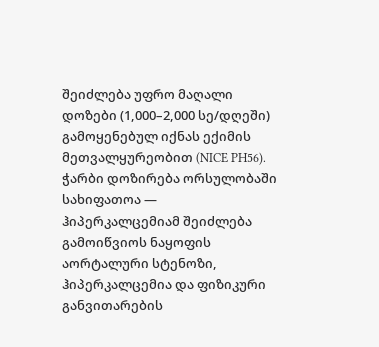შეიძლება უფრო მაღალი დოზები (1,000–2,000 სე/დღეში) გამოყენებულ იქნას ექიმის მეთვალყურეობით (NICE PH56).
ჭარბი დოზირება ორსულობაში სახიფათოა — ჰიპერკალცემიამ შეიძლება გამოიწვიოს ნაყოფის აორტალური სტენოზი, ჰიპერკალცემია და ფიზიკური განვითარების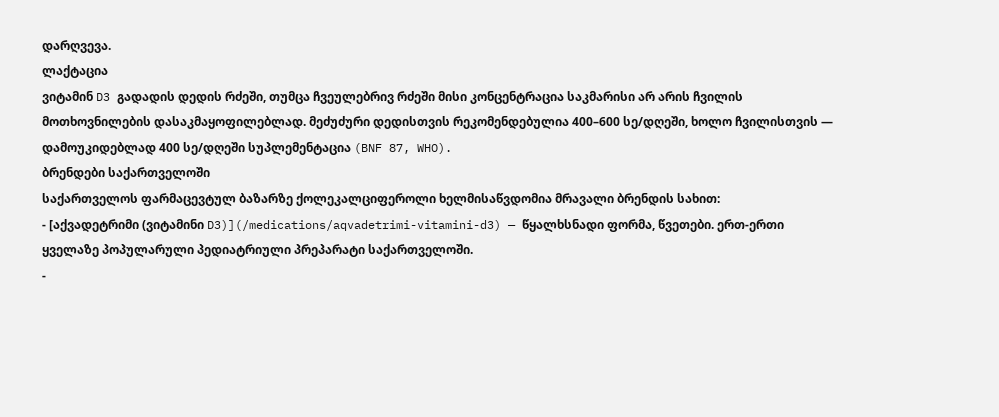დარღვევა.
ლაქტაცია
ვიტამინ D3 გადადის დედის რძეში, თუმცა ჩვეულებრივ რძეში მისი კონცენტრაცია საკმარისი არ არის ჩვილის მოთხოვნილების დასაკმაყოფილებლად. მეძუძური დედისთვის რეკომენდებულია 400–600 სე/დღეში, ხოლო ჩვილისთვის — დამოუკიდებლად 400 სე/დღეში სუპლემენტაცია (BNF 87, WHO).
ბრენდები საქართველოში
საქართველოს ფარმაცევტულ ბაზარზე ქოლეკალციფეროლი ხელმისაწვდომია მრავალი ბრენდის სახით:
- [აქვადეტრიმი (ვიტამინი D3)](/medications/aqvadetrimi-vitamini-d3) — წყალხსნადი ფორმა, წვეთები. ერთ-ერთი ყველაზე პოპულარული პედიატრიული პრეპარატი საქართველოში.
-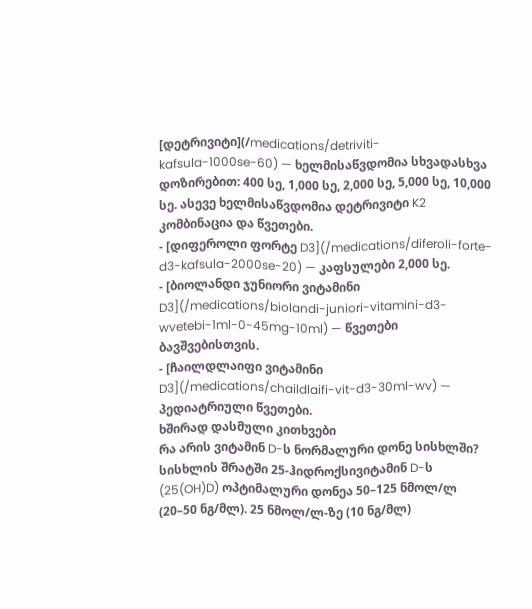[დეტრივიტი](/medications/detriviti-kafsula-1000se-60) — ხელმისაწვდომია სხვადასხვა დოზირებით: 400 სე, 1,000 სე, 2,000 სე, 5,000 სე, 10,000 სე. ასევე ხელმისაწვდომია დეტრივიტი K2 კომბინაცია და წვეთები.
- [დიფეროლი ფორტე D3](/medications/diferoli-forte-d3-kafsula-2000se-20) — კაფსულები 2,000 სე.
- [ბიოლანდი ჯუნიორი ვიტამინი D3](/medications/biolandi-juniori-vitamini-d3-wvetebi-1ml-0-45mg-10ml) — წვეთები ბავშვებისთვის.
- [ჩაილდლაიფი ვიტამინი D3](/medications/chaildlaifi-vit-d3-30ml-wv) — პედიატრიული წვეთები.
ხშირად დასმული კითხვები
რა არის ვიტამინ D-ს ნორმალური დონე სისხლში?
სისხლის შრატში 25-ჰიდროქსივიტამინ D-ს (25(OH)D) ოპტიმალური დონეა 50–125 ნმოლ/ლ (20–50 ნგ/მლ). 25 ნმოლ/ლ-ზე (10 ნგ/მლ)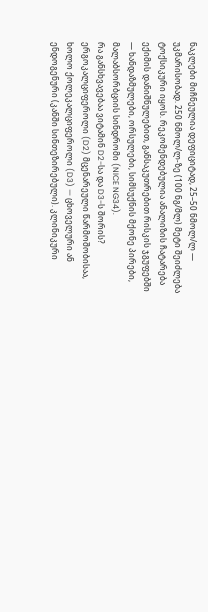ნაკლები მიჩნეულია დეფიციტად, 25–50 ნმოლ/ლ — უკმარისობად. 250 ნმოლ/ლ-ზე (100 ნგ/მლ) მეტი შეიძლება ტოქსიკური იყოს. რეკომენდებულია ანალიზის ჩატარება ექიმის დანიშნულებით, განსაკუთრებით რისკის ჯგუფებში — ხანდაზმულები, ორსულები, სიმსუქნის მქონე პირები, მალაბსორბციის სინდრომი (NICE NG34).
რა განსხვავებაა ვიტამინ D2-სა და D3-ს შორის?
ერგოკალციფეროლი (D2) მცენარეული წარმოშობისაა, ხოლო ქოლეკალციფეროლი (D3) — ცხოველური ან ენდოგენური (კანში სინთეზირებული). კლინიკური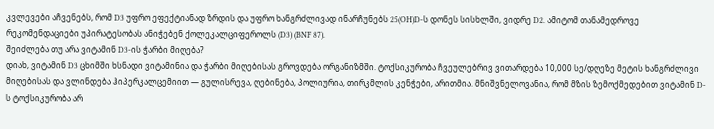კვლევები აჩვენებს, რომ D3 უფრო ეფექტიანად ზრდის და უფრო ხანგრძლივად ინარჩუნებს 25(OH)D-ს დონეს სისხლში, ვიდრე D2. ამიტომ თანამედროვე რეკომენდაციები უპირატესობას ანიჭებენ ქოლეკალციფეროლს (D3) (BNF 87).
შეიძლება თუ არა ვიტამინ D3-ის ჭარბი მიღება?
დიახ, ვიტამინ D3 ცხიმში ხსნადი ვიტამინია და ჭარბი მიღებისას გროვდება ორგანიზმში. ტოქსიკურობა ჩვეულებრივ ვითარდება 10,000 სე/დღეზე მეტის ხანგრძლივი მიღებისას და ვლინდება ჰიპერკალცემიით — გულისრევა, ღებინება, პოლიურია, თირკმლის კენჭები, არითმია. მნიშვნელოვანია, რომ მზის ზემოქმედებით ვიტამინ D-ს ტოქსიკურობა არ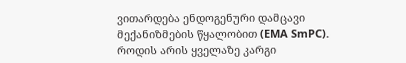ვითარდება ენდოგენური დამცავი მექანიზმების წყალობით (EMA SmPC).
როდის არის ყველაზე კარგი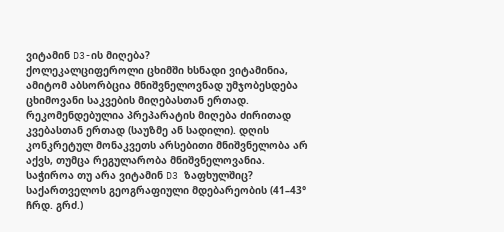ვიტამინ D3-ის მიღება?
ქოლეკალციფეროლი ცხიმში ხსნადი ვიტამინია, ამიტომ აბსორბცია მნიშვნელოვნად უმჯობესდება ცხიმოვანი საკვების მიღებასთან ერთად. რეკომენდებულია პრეპარატის მიღება ძირითად კვებასთან ერთად (საუზმე ან სადილი). დღის კონკრეტულ მონაკვეთს არსებითი მნიშვნელობა არ აქვს, თუმცა რეგულარობა მნიშვნელოვანია.
საჭიროა თუ არა ვიტამინ D3 ზაფხულშიც?
საქართველოს გეოგრაფიული მდებარეობის (41–43° ჩრდ. გრძ.)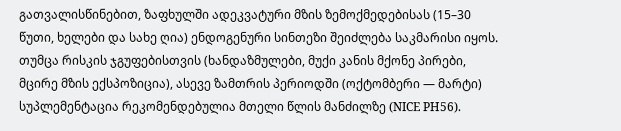გათვალისწინებით, ზაფხულში ადეკვატური მზის ზემოქმედებისას (15–30 წუთი, ხელები და სახე ღია) ენდოგენური სინთეზი შეიძლება საკმარისი იყოს. თუმცა რისკის ჯგუფებისთვის (ხანდაზმულები, მუქი კანის მქონე პირები, მცირე მზის ექსპოზიცია), ასევე ზამთრის პერიოდში (ოქტომბერი — მარტი) სუპლემენტაცია რეკომენდებულია მთელი წლის მანძილზე (NICE PH56).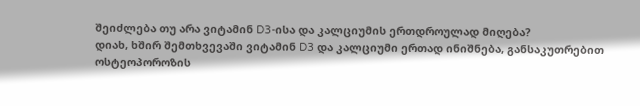შეიძლება თუ არა ვიტამინ D3-ისა და კალციუმის ერთდროულად მიღება?
დიახ, ხშირ შემთხვევაში ვიტამინ D3 და კალციუმი ერთად ინიშნება, განსაკუთრებით ოსტეოპოროზის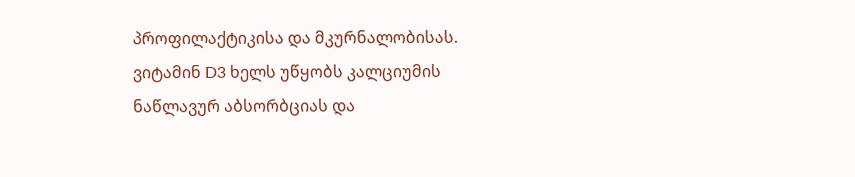პროფილაქტიკისა და მკურნალობისას. ვიტამინ D3 ხელს უწყობს კალციუმის ნაწლავურ აბსორბციას და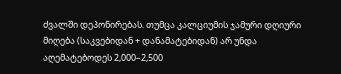ძვალში დეპონირებას. თუმცა კალციუმის ჯამური დღიური მიღება (საკვებიდან + დანამატებიდან) არ უნდა აღემატებოდეს 2,000–2,500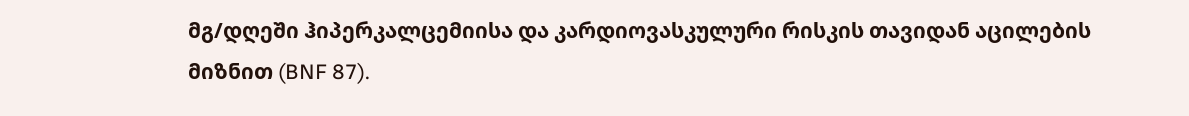მგ/დღეში ჰიპერკალცემიისა და კარდიოვასკულური რისკის თავიდან აცილების მიზნით (BNF 87).